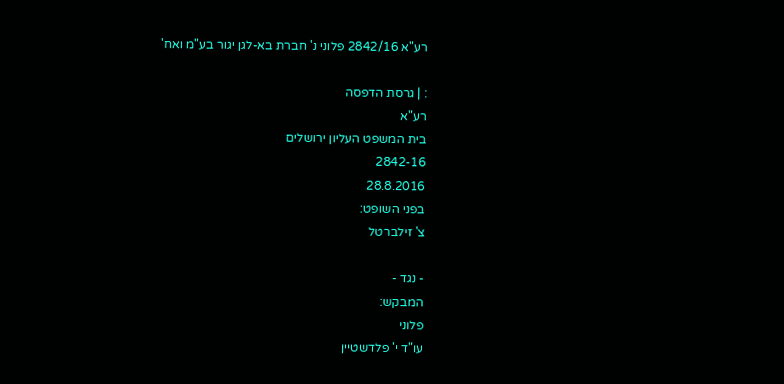רע"א 2842/16 פלוני נ' חברת בא-לגן יגור בע"מ ואח'

: | גרסת הדפסה
רע"א
בית המשפט העליון ירושלים
2842-16
28.8.2016
בפני השופט:
צ' זילברטל

- נגד -
המבקש:
פלוני
עו"ד י' פלדשטיין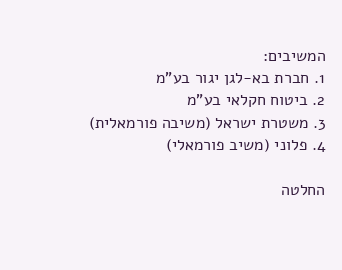המשיבים:
1. חברת בא-לגן יגור בע"מ
2. ביטוח חקלאי בע"מ
3. משטרת ישראל (משיבה פורמאלית)
4. פלוני (משיב פורמאלי)

החלטה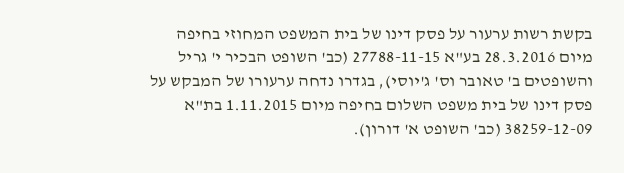בקשת רשות ערעור על פסק דינו של בית המשפט המחוזי בחיפה מיום 28.3.2016 בע"א 27788-11-15 (כב' השופט הבכיר י' גריל והשופטים ב' טאובר וס' ג'יוסי), בגדרו נדחה ערעורו של המבקש על פסק דינו של בית משפט השלום בחיפה מיום 1.11.2015 בת"א 38259-12-09 (כב' השופט א' דורון).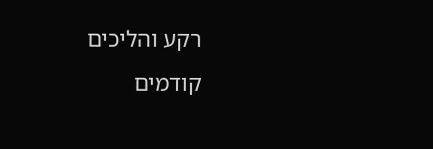רקע והליכים קודמים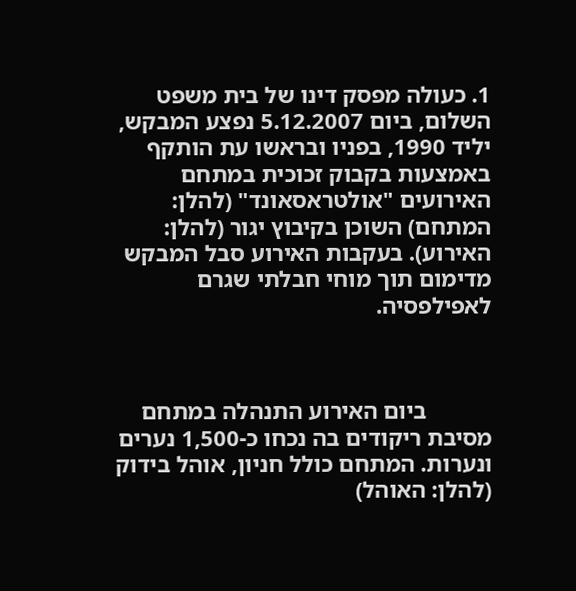1. כעולה מפסק דינו של בית משפט השלום, ביום 5.12.2007 נפצע המבקש, יליד 1990, בפניו ובראשו עת הותקף באמצעות בקבוק זכוכית במתחם האירועים "אולטראסאונד" (להלן: המתחם) השוכן בקיבוץ יגור (להלן: האירוע). בעקבות האירוע סבל המבקש מדימום תוך מוחי חבלתי שגרם לאפילפסיה.



           ביום האירוע התנהלה במתחם מסיבת ריקודים בה נכחו כ-1,500 נערים ונערות. המתחם כולל חניון, אוהל בידוק (להלן: האוהל)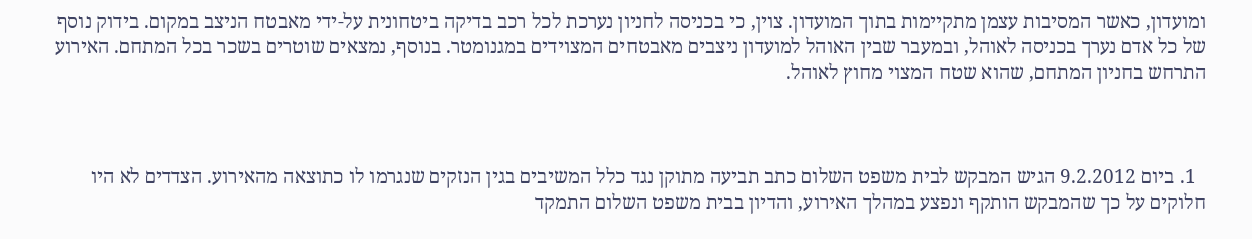ומועדון, כאשר המסיבות עצמן מתקיימות בתוך המועדון. צוין, כי בכניסה לחניון נערכת לכל רכב בדיקה ביטחונית על-ידי מאבטח הניצב במקום. בידוק נוסף של כל אדם נערך בכניסה לאוהל, ובמעבר שבין האוהל למועדון ניצבים מאבטחים המצוידים במגנומטר. בנוסף, נמצאים שוטרים בשכר בכל המתחם. האירוע התרחש בחניון המתחם, שהוא שטח המצוי מחוץ לאוהל.



  1. ביום 9.2.2012 הגיש המבקש לבית משפט השלום כתב תביעה מתוקן נגד כלל המשיבים בגין הנזקים שנגרמו לו כתוצאה מהאירוע. הצדדים לא היו חלוקים על כך שהמבקש הותקף ונפצע במהלך האירוע, והדיון בבית משפט השלום התמקד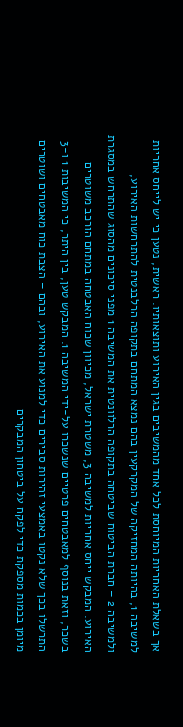אך בשאלת האחריות המיוחסת לכל אחד מהמשיבים בגין האירוע ותוצאותיו. ראשית, נטען כי יש לייחס אחריות למשיבה 1, בהיותה המחזיקה של המקרקעין בהם נמצא המתחם בתקופה הרלבנטית להתרחשות האירוע, ולמשיבה 2 – חברת הביטוח שביטחה בתקופה הרלוונטית את המשיבה 1 מפני סיכונים מהסוג שהתרחש במסגרת האירוע. המבקש ייחס אחריות למשיבה 3, משטרת ישראל, מכיוון שכוח האבטחה במתחם הורכב משוטרים בשכר, וזאת בנוסף למאבטחים פרטיים שנשכרו על-ידי המשיבה 1. המבקש טען, בין היתר, כי המשיבות 1 ו-3 התרשלו בכך שלא נקטו באמצעי זהירות סבירים כדי למנוע את האירוע, ובהם – הצבת כוח מאבטחים ושוטרים מיומן בכמות מספקת כדי לפקח על ביטחון המבקרים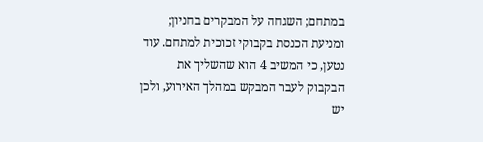במתחם; השגחה על המבקרים בחניון; ומניעת הכנסת בקבוקי זכוכית למתחם. עוד נטען, כי המשיב 4 הוא שהשליך את הבקבוק לעבר המבקש במהלך האירוע, ולכן יש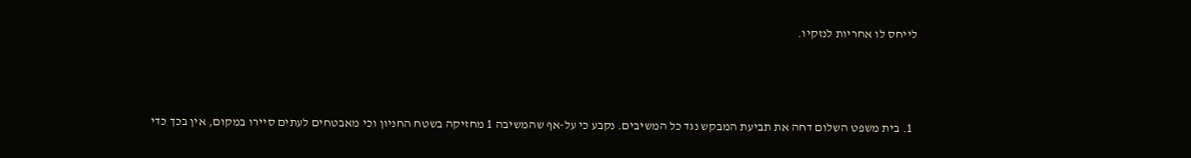לייחס לו אחריות לנזקיו.



  1. בית משפט השלום דחה את תביעת המבקש נגד כל המשיבים. נקבע כי על-אף שהמשיבה 1 מחזיקה בשטח החניון וכי מאבטחים לעתים סיירו במקום, אין בכך כדי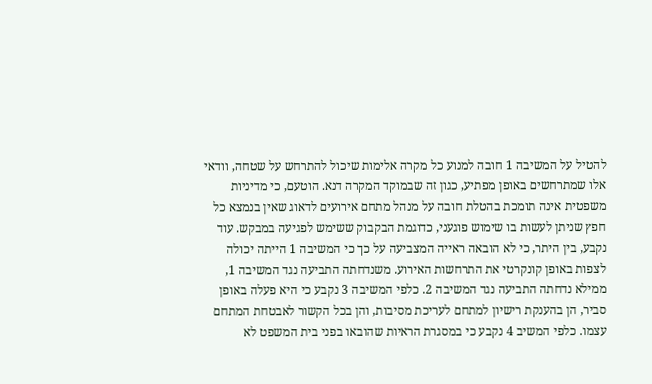להטיל על המשיבה 1 חובה למנוע כל מקרה אלימות שיכול להתרחש על שטחה, וודאי אלו שמתרחשים באופן מפתיע, כגון זה שבמוקד המקרה דנא. הוטעם, כי מדיניות משפטית אינה תומכת בהטלת חובה על מנהל מתחם אירועים לדאוג שאין בנמצא כל חפץ שניתן לעשות בו שימוש פוגעני, כדוגמת הבקבוק ששימש לפגיעה במבקש. עוד נקבע, בין היתר, כי לא הובאה ראייה המצביעה על כך כי המשיבה 1 הייתה יכולה לצפות באופן קונקרטי את התרחשות האירוע. משנדחתה התביעה נגד המשיבה 1, ממילא נדחתה התביעה נגד המשיבה 2. כלפי המשיבה 3 נקבע כי היא פעלה באופן סביר, הן בהענקת רישיון למתחם לעריכת מסיבות, והן בכל הקשור לאבטחת המתחם עצמו. כלפי המשיב 4 נקבע כי במסגרת הראיות שהובאו בפני בית המשפט לא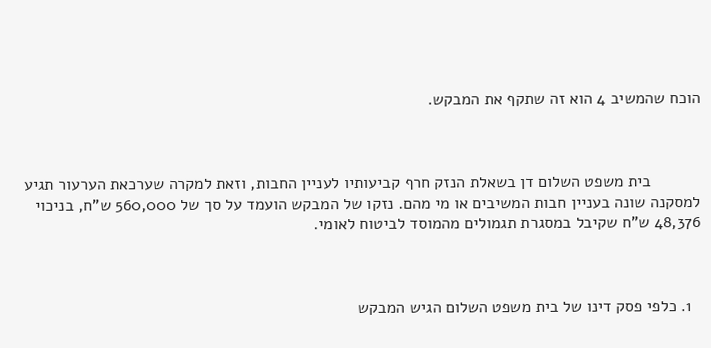הוכח שהמשיב 4 הוא זה שתקף את המבקש.



           בית משפט השלום דן בשאלת הנזק חרף קביעותיו לעניין החבות, וזאת למקרה שערכאת הערעור תגיע למסקנה שונה בעניין חבות המשיבים או מי מהם. נזקו של המבקש הועמד על סך של 560,000 ש"ח, בניכוי 48,376 ש"ח שקיבל במסגרת תגמולים מהמוסד לביטוח לאומי.



  1. כלפי פסק דינו של בית משפט השלום הגיש המבקש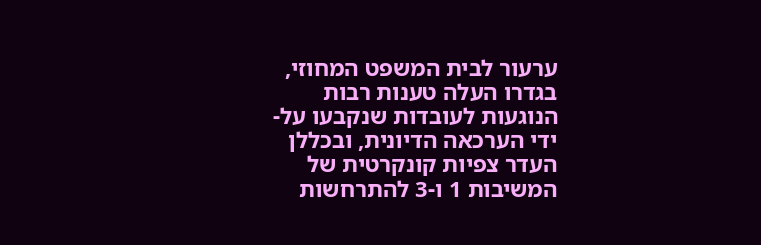ערעור לבית המשפט המחוזי, בגדרו העלה טענות רבות הנוגעות לעובדות שנקבעו על-ידי הערכאה הדיונית, ובכללן העדר צפיות קונקרטית של המשיבות 1 ו-3 להתרחשות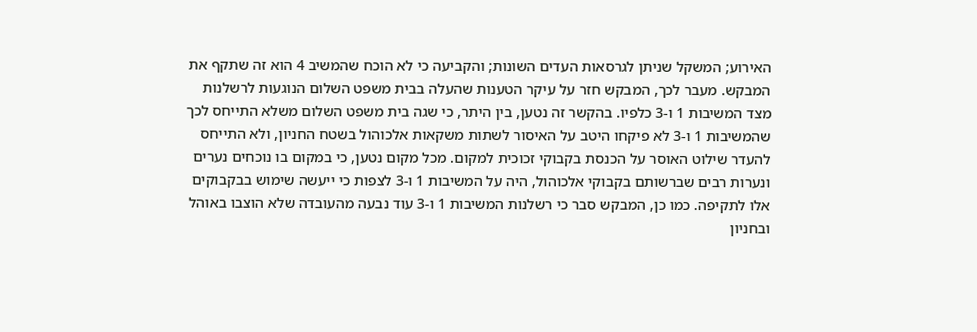האירוע; המשקל שניתן לגרסאות העדים השונות; והקביעה כי לא הוכח שהמשיב 4 הוא זה שתקף את המבקש. מעבר לכך, המבקש חזר על עיקר הטענות שהעלה בבית משפט השלום הנוגעות לרשלנות מצד המשיבות 1 ו-3 כלפיו. בהקשר זה נטען, בין היתר, כי שגה בית משפט השלום משלא התייחס לכך שהמשיבות 1 ו-3 לא פיקחו היטב על האיסור לשתות משקאות אלכוהול בשטח החניון, ולא התייחס להעדר שילוט האוסר על הכנסת בקבוקי זכוכית למקום. מכל מקום נטען, כי במקום בו נוכחים נערים ונערות רבים שברשותם בקבוקי אלכוהול, היה על המשיבות 1 ו-3 לצפות כי ייעשה שימוש בבקבוקים אלו לתקיפה. כמו כן, המבקש סבר כי רשלנות המשיבות 1 ו-3 עוד נבעה מהעובדה שלא הוצבו באוהל ובחניון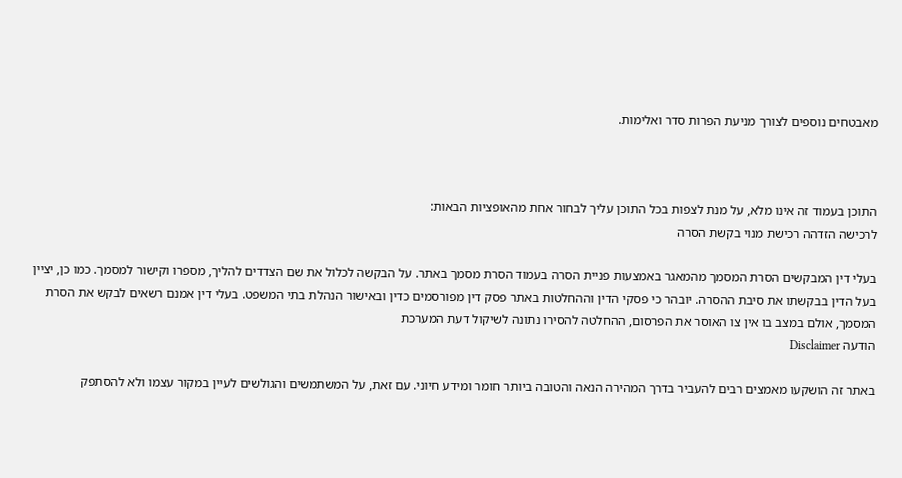מאבטחים נוספים לצורך מניעת הפרות סדר ואלימות.



התוכן בעמוד זה אינו מלא, על מנת לצפות בכל התוכן עליך לבחור אחת מהאופציות הבאות:
לרכישה הזדהה רכישת מנוי בקשת הסרה

בעלי דין המבקשים הסרת המסמך מהמאגר באמצעות פניית הסרה בעמוד הסרת מסמך באתר. על הבקשה לכלול את שם הצדדים להליך, מספרו וקישור למסמך. כמו כן, יציין בעל הדין בבקשתו את סיבת ההסרה. יובהר כי פסקי הדין וההחלטות באתר פסק דין מפורסמים כדין ובאישור הנהלת בתי המשפט. בעלי דין אמנם רשאים לבקש את הסרת המסמך, אולם במצב בו אין צו האוסר את הפרסום, ההחלטה להסירו נתונה לשיקול דעת המערכת
הודעה Disclaimer

באתר זה הושקעו מאמצים רבים להעביר בדרך המהירה הנאה והטובה ביותר חומר ומידע חיוני. עם זאת, על המשתמשים והגולשים לעיין במקור עצמו ולא להסתפק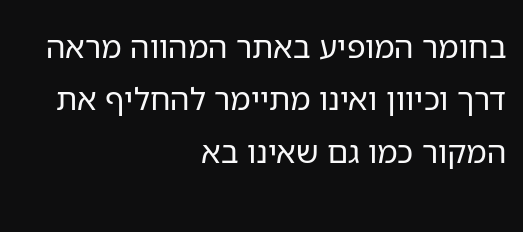בחומר המופיע באתר המהווה מראה דרך וכיוון ואינו מתיימר להחליף את המקור כמו גם שאינו בא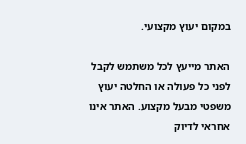במקום יעוץ מקצועי.

האתר מייעץ לכל משתמש לקבל לפני כל פעולה או החלטה יעוץ משפטי מבעל מקצוע. האתר אינו אחראי לדיוק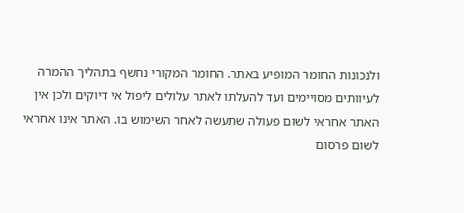ולנכונות החומר המופיע באתר. החומר המקורי נחשף בתהליך ההמרה לעיוותים מסויימים ועד להעלתו לאתר עלולים ליפול אי דיוקים ולכן אין האתר אחראי לשום פעולה שתעשה לאחר השימוש בו. האתר אינו אחראי לשום פרסום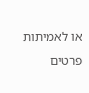או לאמיתות פרטים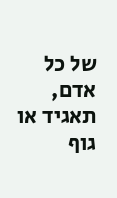של כל אדם, תאגיד או גוף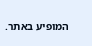המופיע באתר.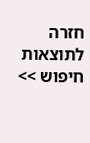חזרה לתוצאות חיפוש >>